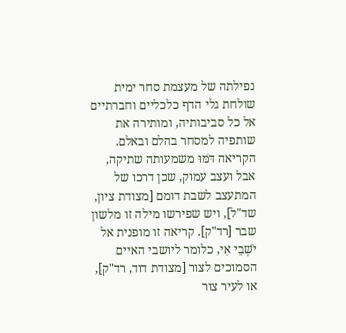נפילתה של מעצמת סחר ימית שולחת גלי הדף כלכליים וחברתיים אל כל סביבותיה, ומותירה את שותפיה למסחר בהלם ובאלם. הקריאה דֹּמּוּ משמעותה שתיקה, אבל ועצב עמוק, שכן דרכו של המתעצב לשבת דומם [מצודת ציון, שד"ל], ויש שפירשו מילה זו מלשון שבר [רד"ק]. קריאה זו מופנית אל יֹשְׁבֵי אִי, כלומר ליושבי האיים הסמוכים לצור [מצודת דוד, רד"ק], או לעיר צור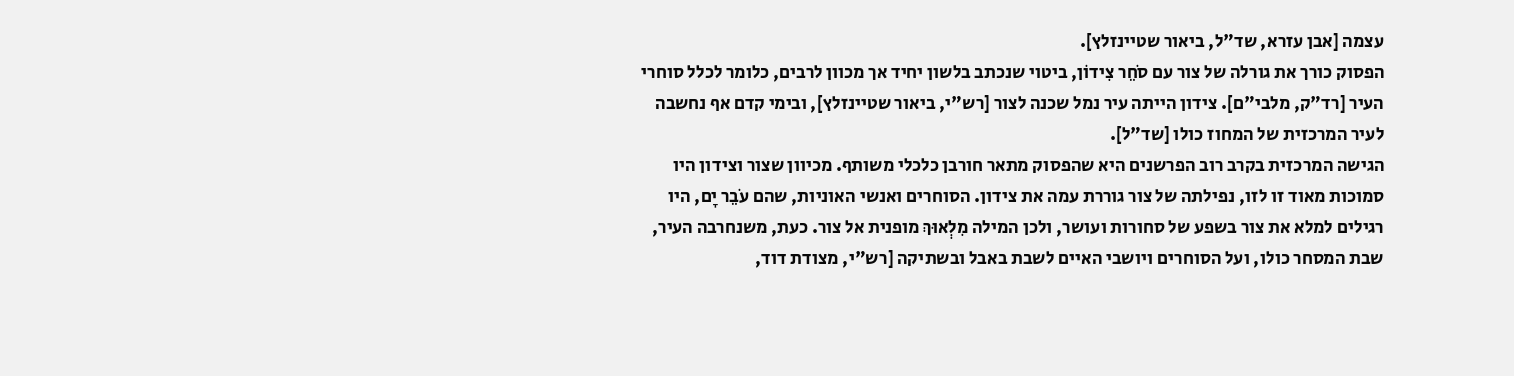עצמה [אבן עזרא, שד"ל, ביאור שטיינזלץ].
הפסוק כורך את גורלה של צור עם סֹחֵר צִידוֹן, ביטוי שנכתב בלשון יחיד אך מכוון לרבים, כלומר לכלל סוחרי העיר [רד"ק, מלבי"ם]. צידון הייתה עיר נמל שכנה לצור [רש"י, ביאור שטיינזלץ], ובימי קדם אף נחשבה לעיר המרכזית של המחוז כולו [שד"ל].
הגישה המרכזית בקרב רוב הפרשנים היא שהפסוק מתאר חורבן כלכלי משותף. מכיוון שצור וצידון היו סמוכות מאוד זו לזו, נפילתה של צור גוררת עמה את צידון. הסוחרים ואנשי האוניות, שהם עֹבֵר יָם, היו רגילים למלא את צור בשפע של סחורות ועושר, ולכן המילה מִלְאוּךְ מופנית אל צור. כעת, משנחרבה העיר, שבת המסחר כולו, ועל הסוחרים ויושבי האיים לשבת באבל ובשתיקה [רש"י, מצודת דוד,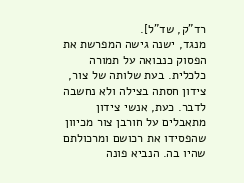רד"ק, שד"ל].
מנגד, ישנה גישה המפרשת את הפסוק כנבואה על תמורה כלכלית. בעת שלותה של צור, צידון חסתה בצילה ולא נחשבה לדבר. כעת, אנשי צידון מתאבלים על חורבן צור מכיוון שהפסידו את רכושם ומרכולתם שהיו בה. הנביא פונה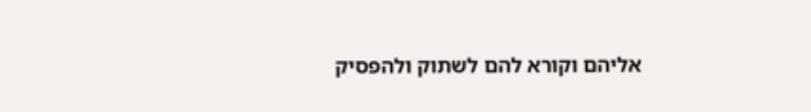אליהם וקורא להם לשתוק ולהפסיק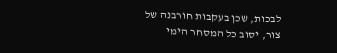לבכות, שכן בעקבות חורבנה של צור, יסוב כל המסחר הימי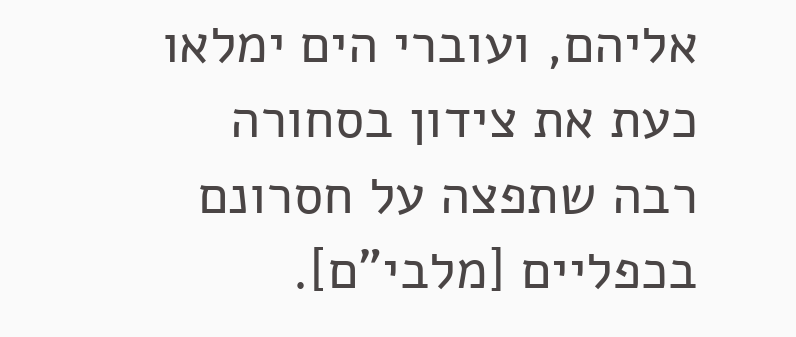אליהם, ועוברי הים ימלאו כעת את צידון בסחורה רבה שתפצה על חסרונם בכפליים [מלבי"ם].